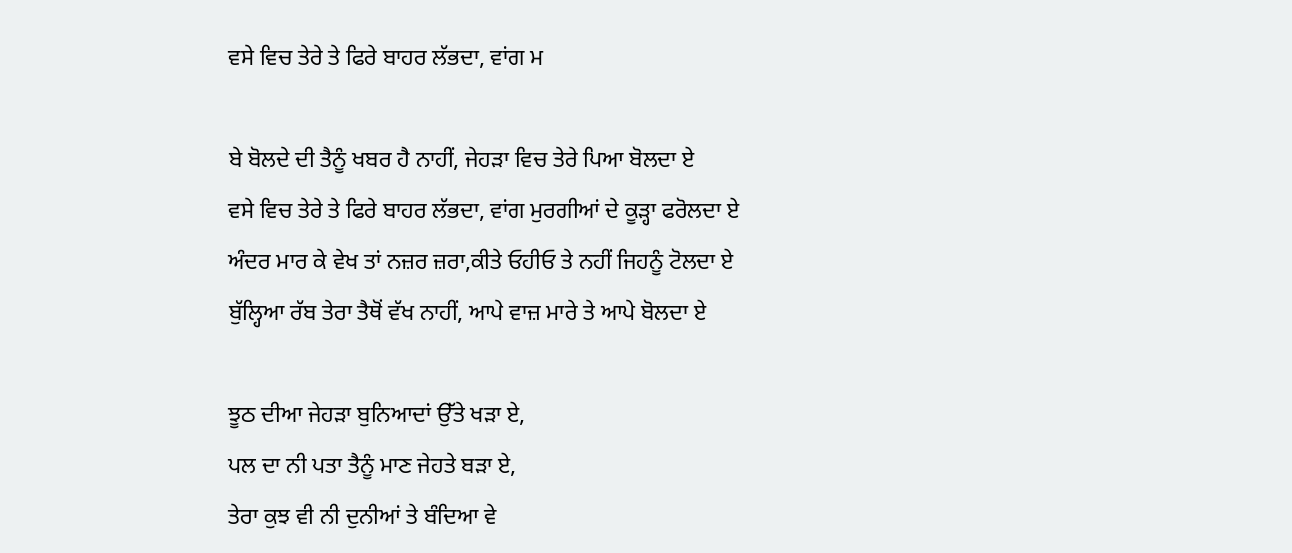ਵਸੇ ਵਿਚ ਤੇਰੇ ਤੇ ਫਿਰੇ ਬਾਹਰ ਲੱਭਦਾ, ਵਾਂਗ ਮ

ਬੇ ਬੋਲਦੇ ਦੀ ਤੈਨੂੰ ਖਬਰ ਹੈ ਨਾਹੀਂ, ਜੇਹੜਾ ਵਿਚ ਤੇਰੇ ਪਿਆ ਬੋਲਦਾ ਏ
ਵਸੇ ਵਿਚ ਤੇਰੇ ਤੇ ਫਿਰੇ ਬਾਹਰ ਲੱਭਦਾ, ਵਾਂਗ ਮੁਰਗੀਆਂ ਦੇ ਕੂੜ੍ਹਾ ਫਰੋਲਦਾ ਏ
ਅੰਦਰ ਮਾਰ ਕੇ ਵੇਖ ਤਾਂ ਨਜ਼ਰ ਜ਼ਰਾ,ਕੀਤੇ ਓਹੀਓ ਤੇ ਨਹੀਂ ਜਿਹਨੂੰ ਟੋਲਦਾ ਏ
ਬੁੱਲ੍ਹਿਆ ਰੱਬ ਤੇਰਾ ਤੈਥੋਂ ਵੱਖ ਨਾਹੀਂ, ਆਪੇ ਵਾਜ਼ ਮਾਰੇ ਤੇ ਆਪੇ ਬੋਲਦਾ ਏ

ਝੂਠ ਦੀਆ ਜੇਹੜਾ ਬੁਨਿਆਦਾਂ ਉੱਤੇ ਖੜਾ ਏ,
ਪਲ ਦਾ ਨੀ ਪਤਾ ਤੈਨੂੰ ਮਾਣ ਜੇਹਤੇ ਬੜਾ ਏ,
ਤੇਰਾ ਕੁਝ ਵੀ ਨੀ ਦੁਨੀਆਂ ਤੇ ਬੰਦਿਆ ਵੇ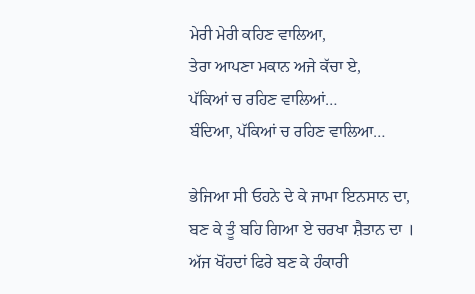ਮੇਰੀ ਮੇਰੀ ਕਹਿਣ ਵਾਲਿਆ,
ਤੇਰਾ ਆਪਣਾ ਮਕਾਨ ਅਜੇ ਕੱਚਾ ਏ,
ਪੱਕਿਆਂ ਚ ਰਹਿਣ ਵਾਲਿਆਂ…
ਬੰਦਿਆ, ਪੱਕਿਆਂ ਚ ਰਹਿਣ ਵਾਲਿਆ…

ਭੇਜਿਆ ਸੀ ਓਹਨੇ ਦੇ ਕੇ ਜਾਮਾ ਇਨਸਾਨ ਦਾ,
ਬਣ ਕੇ ਤੂੰ ਬਹਿ ਗਿਆ ਏ ਚਰਖਾ ਸ਼ੈਤਾਨ ਦਾ ।
ਅੱਜ ਖੋਂਹਦਾਂ ਫਿਰੇ ਬਣ ਕੇ ਹੰਕਾਰੀ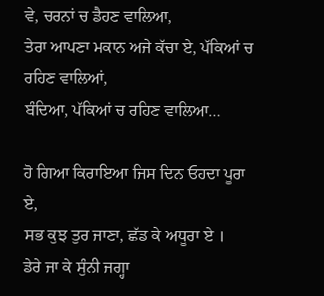ਵੇ, ਚਰਨਾਂ ਚ ਡੈਹਣ ਵਾਲਿਆ,
ਤੇਰਾ ਆਪਣਾ ਮਕਾਨ ਅਜੇ ਕੱਚਾ ਏ, ਪੱਕਿਆਂ ਚ ਰਹਿਣ ਵਾਲਿਆਂ,
ਬੰਦਿਆ, ਪੱਕਿਆਂ ਚ ਰਹਿਣ ਵਾਲਿਆ…

ਹੋ ਗਿਆ ਕਿਰਾਇਆ ਜਿਸ ਦਿਨ ਓਹਦਾ ਪੂਰਾ ਏ,
ਸਭ ਕੁਝ ਤੁਰ ਜਾਣਾ, ਛੱਡ ਕੇ ਅਧੂਰਾ ਏ ।
ਡੇਰੇ ਜਾ ਕੇ ਸੁੰਨੀ ਜਗ੍ਹਾ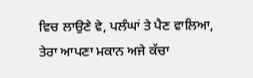ਵਿਚ ਲਾਉਣੇ ਵੇ, ਪਲੰਘਾਂ ਤੇ ਪੈਣ ਵਾਲਿਆ,
ਤੇਰਾ ਆਪਣਾ ਮਕਾਨ ਅਜੇ ਕੱਚਾ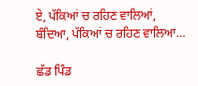ਏ, ਪੱਕਿਆਂ ਚ ਰਹਿਣ ਵਾਲਿਆਂ,
ਬੰਦਿਆ, ਪੱਕਿਆਂ ਚ ਰਹਿਣ ਵਾਲਿਆ…

ਛੱਡ ਪਿੰਡ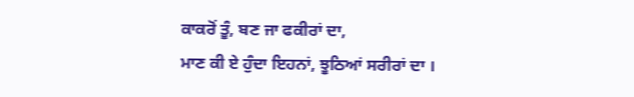ਕਾਕਰੋਂ ਤੂੰ, ਬਣ ਜਾ ਫਕੀਰਾਂ ਦਾ,
ਮਾਣ ਕੀ ਏ ਹੁੰਦਾ ਇਹਨਾਂ, ਝੂਠਿਆਂ ਸਰੀਰਾਂ ਦਾ ।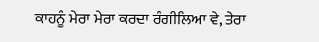ਕਾਹਨੂੰ ਮੇਰਾ ਮੇਰਾ ਕਰਦਾ ਰੰਗੀਲਿਆ ਵੇ, ਤੇਰਾ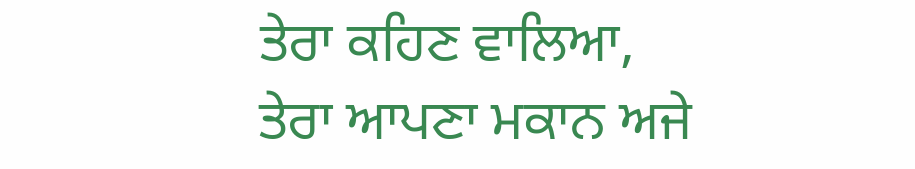ਤੇਰਾ ਕਹਿਣ ਵਾਲਿਆ,
ਤੇਰਾ ਆਪਣਾ ਮਕਾਨ ਅਜੇ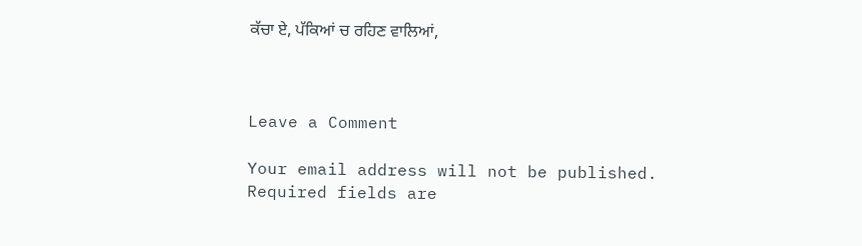ਕੱਚਾ ਏ, ਪੱਕਿਆਂ ਚ ਰਹਿਣ ਵਾਲਿਆਂ,



Leave a Comment

Your email address will not be published. Required fields are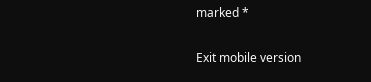marked *

Exit mobile version